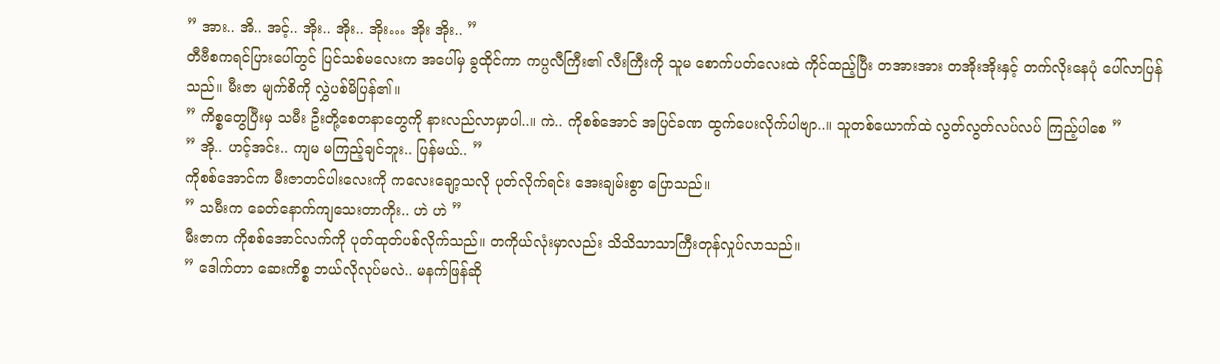” အား.. အိ.. အင့်.. အိုး.. အိုး.. အိုး… အိုး အိုး.. ”
တီဗီစကရင်ပြားပေါ်တွင် ပြင်သစ်မလေးက အပေါ်မှ ခွထိုင်ကာ ကပ္ပလီကြီး၏ လီးကြီးကို သူမ စောက်ပတ်လေးထဲ ကိုင်ထည့်ပြီး တအားအား တအိုးအိုးနှင့် တက်လိုးနေပုံ ပေါ်လာပြန်သည်။ မီးဇာ မျက်စိကို လွှဲပစ်မိပြန်၏။
” ကိစ္စတွေပြီးမှ သမီး ဦးတို့စေတနာတွေကို နားလည်လာမှာပါ..။ ကဲ.. ကိုစစ်အောင် အပြင်ခဏ ထွက်ပေးလိုက်ပါဗျာ..။ သူတစ်ယောက်ထဲ လွတ်လွတ်လပ်လပ် ကြည့်ပါစေ ”
” အို.. ဟင့်အင်း.. ကျမ မကြည့်ချင်ဘူး.. ပြန်မယ်.. ”
ကိုစစ်အောင်က မီးဇာတင်ပါးလေးကို ကလေးချော့သလို ပုတ်လိုက်ရင်း အေးချမ်းစွာ ပြောသည်။
” သမီးက ခေတ်နောက်ကျသေးတာကိုး.. ဟဲ ဟဲ ”
မီးဇာက ကိုစစ်အောင်လက်ကို ပုတ်ထုတ်ပစ်လိုက်သည်။ တကိုယ်လုံးမှာလည်း သိသိသာသာကြီးတုန်လှုပ်လာသည်။
” ဒေါက်တာ ဆေးကိစ္စ ဘယ်လိုလုပ်မလဲ.. မနက်ဖြန်ဆို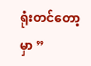ရုံးတင်တော့မှာ ”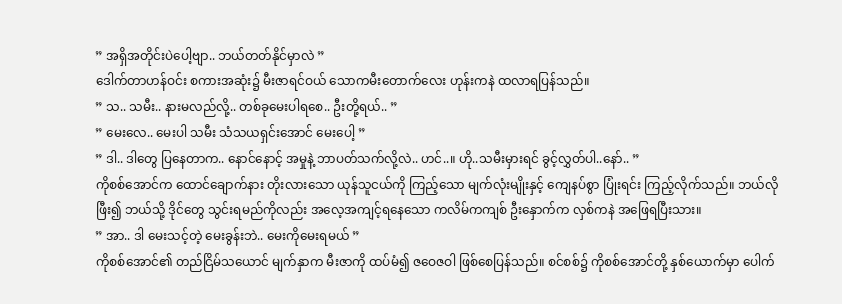” အရှိအတိုင်းပဲပေါ့ဗျာ.. ဘယ်တတ်နိုင်မှာလဲ ”
ဒေါက်တာဟန်ဝင်း စကားအဆုံး၌ မီးဇာရင်ဝယ် သောကမီးတောက်လေး ဟုန်းကနဲ ထလာရပြန်သည်။
” သ.. သမီး.. နားမလည်လို့.. တစ်ခုမေးပါရစေ.. ဦးတို့ရယ်.. ”
” မေးလေ.. မေးပါ သမီး သံသယရှင်းအောင် မေးပေါ့ ”
” ဒါ.. ဒါတွေ ပြနေတာက.. နောင်နောင့် အမှုနဲ့ ဘာပတ်သက်လို့လဲ.. ဟင်..။ ဟို..သမီးမှားရင် ခွင့်လွှတ်ပါ..နော်.. ”
ကိုစစ်အောင်က ထောင်ချောက်နား တိုးလားသော ယုန်သူငယ်ကို ကြည့်သော မျက်လုံးမျိုးနှင့် ကျေနပ်စွာ ပြုံးရင်း ကြည့်လိုက်သည်။ ဘယ်လိုဖြီး၍ ဘယ်သို့ ဒိုင်တွေ သွင်းရမည်ကိုလည်း အလေ့အကျင့်ရနေသော ကလိမ်ကကျစ် ဦးနှောက်က လှစ်ကနဲ အဖြေရပြီးသား။
” အာ.. ဒါ မေးသင့်တဲ့ မေးခွန်းဘဲ.. မေးကိုမေးရမယ် ”
ကိုစစ်အောင်၏ တည်ငြိမ်သယောင် မျက်နှာက မီးဇာကို ထပ်မံ၍ ဇဝေဇဝါ ဖြစ်စေပြန်သည်။ စင်စစ်၌ ကိုစစ်အောင်တို့ နှစ်ယောက်မှာ ပေါက်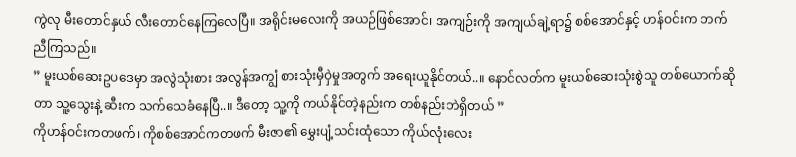ကွဲလု မီးတောင်နှယ် လီးတောင်နေကြလေပြီ။ အရိုင်းမလေးကို အယဉ်ဖြစ်အောင်၊ အကျဉ်းကို အကျယ်ချဲ့ရာ၌ စစ်အောင်နှင့် ဟန်ဝင်းက ဘက်ညီကြသည်။
” မူးယစ်ဆေးဥပဒေမှာ အလွဲသုံးစား အလွန်အကျွံ စားသုံးမှီဝှဲမှုအတွက် အရေးယူနိုင်တယ်..။ နောင်လတ်က မူးယစ်ဆေးသုံးစွဲသူ တစ်ယောက်ဆိုတာ သူ့သွေးနဲ့ ဆီးက သက်သေခံနေပြီ..။ ဒီတော့ သူ့ကို ကယ်နိုင်တဲ့နည်းက တစ်နည်းဘဲရှိတယ် ”
ကိုဟန်ဝင်းကတဖက်၊ ကိုစစ်အောင်ကတဖက် မီးဇာ၏ မွှေးပျံ့သင်းထုံသော ကိုယ်လုံးလေး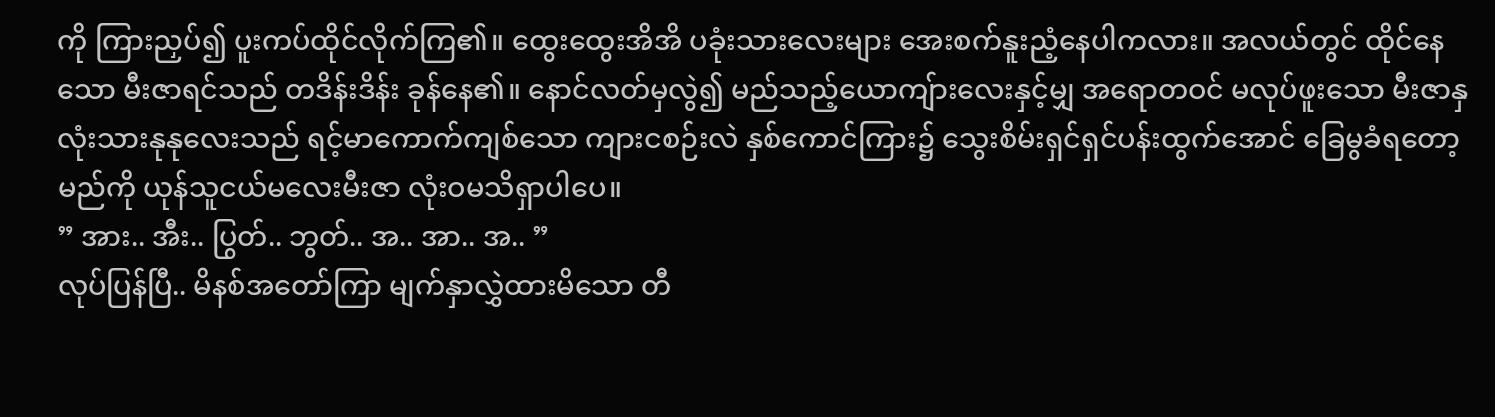ကို ကြားညှပ်၍ ပူးကပ်ထိုင်လိုက်ကြ၏။ ထွေးထွေးအိအိ ပခုံးသားလေးများ အေးစက်နူးညံ့နေပါကလား။ အလယ်တွင် ထိုင်နေသော မီးဇာရင်သည် တဒိန်းဒိန်း ခုန်နေ၏။ နောင်လတ်မှလွဲ၍ မည်သည့်ယောကျ်ားလေးနှင့်မျှ အရောတဝင် မလုပ်ဖူးသော မီးဇာနှလုံးသားနုနုလေးသည် ရင့်မာကောက်ကျစ်သော ကျားငစဉ်းလဲ နှစ်ကောင်ကြား၌ သွေးစိမ်းရှင်ရှင်ပန်းထွက်အောင် ခြေမွခံရတော့မည်ကို ယုန်သူငယ်မလေးမီးဇာ လုံးဝမသိရှာပါပေ။
” အား.. အီး.. ပြွတ်.. ဘွတ်.. အ.. အာ.. အ.. ”
လုပ်ပြန်ပြီ.. မိနစ်အတော်ကြာ မျက်နှာလွှဲထားမိသော တီ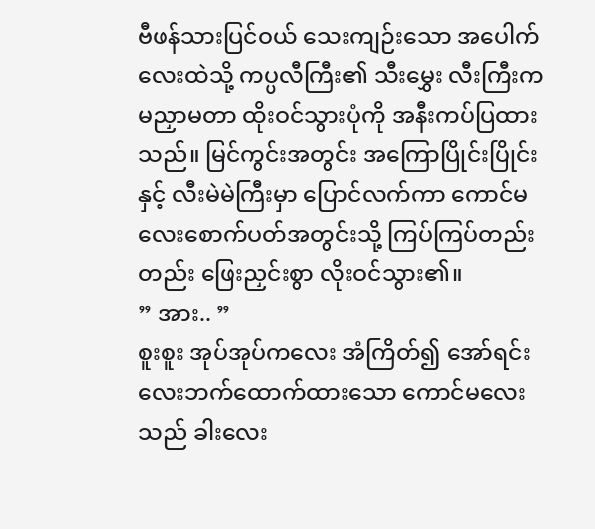ဗီဖန်သားပြင်ဝယ် သေးကျဉ်းသော အပေါက်လေးထဲသို့ ကပ္ပလီကြီး၏ သီးမွှေး လီးကြီးက မညှာမတာ ထိုးဝင်သွားပုံကို အနီးကပ်ပြထားသည်။ မြင်ကွင်းအတွင်း အကြောပြိုင်းပြိုင်းနှင့် လီးမဲမဲကြီးမှာ ပြောင်လက်ကာ ကောင်မလေးစောက်ပတ်အတွင်းသို့ ကြပ်ကြပ်တည်းတည်း ဖြေးညှင်းစွာ လိုးဝင်သွား၏။
” အား.. ”
စူးစူး အုပ်အုပ်ကလေး အံကြိတ်၍ အော်ရင်း လေးဘက်ထောက်ထားသော ကောင်မလေးသည် ခါးလေး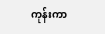ကုန်းကာ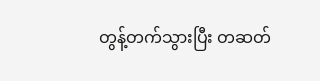တွန့်တက်သွားပြီး တဆတ်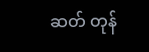ဆတ် တုန်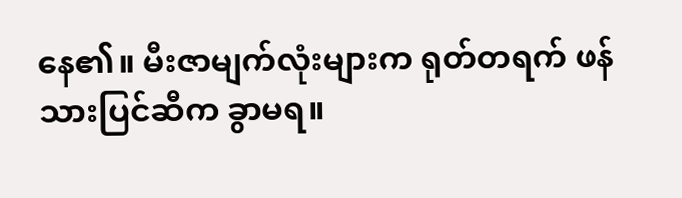နေ၏။ မီးဇာမျက်လုံးများက ရုတ်တရက် ဖန်သားပြင်ဆီက ခွာမရ။